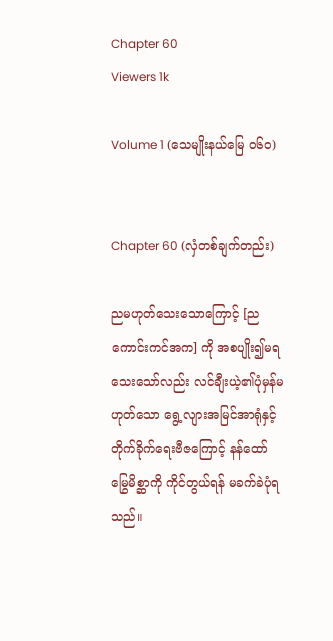Chapter 60
Viewers 1k

Volume 1 (သေမျိုးနယ်မြေ ၀၆၀)


Chapter 60 (လှံတစ်ချက်တည်း)

ညမဟုတ်သေးသောကြောင့် [ညကောင်းကင်အက] ကို အစပျိုး၍မရသေးသော်လည်း လင်ချီးယဲ့၏ပုံမှန်မဟုတ်သော ရွေ့လျားအမြင်အာရုံနှင့် တိုက်ခိုက်ရေးဗီဇကြောင့် နန်ထော်မြွေမိစ္ဆာကို ကိုင်တွယ်ရန် မခက်ခဲပုံရသည်။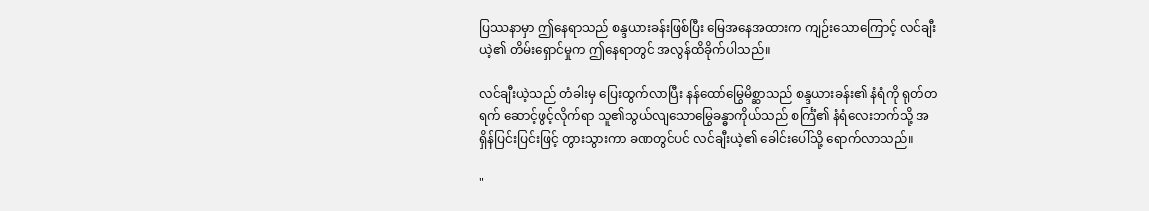ပြဿနာမှာ ဤနေရာသည် စန္ဒယားခန်းဖြစ်ပြီး မြေအနေအထားက ကျဉ်းသောကြောင့် လင်ချီးယဲ့၏ တိမ်းရှောင်မှုက ဤနေရာတွင် အလွန်ထိခိုက်ပါသည်။

လင်ချီးယဲ့သည် တံခါးမှ ပြေးထွက်လာပြီး နန်ထော်မြွေမိစ္ဆာသည် စန္ဒယားခန်း၏ နံရံကို ရုတ်တရက် ဆောင့်ဖွင့်လိုက်ရာ သူ၏သွယ်လျသောမြွေခန္ဓာကိုယ်သည် စင်္ကြံ၏ နံရံလေးဘက်သို့ အရှိန်ပြင်းပြင်းဖြင့် တွားသွားကာ ခဏတွင်ပင် လင်ချီးယဲ့၏ ခေါင်းပေါ်သို့ ရောက်လာသည်။

"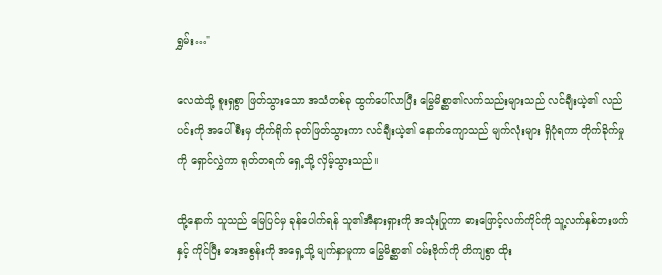ရွှမ်း…"

လေထဲသို့ စူးရှစွာ ဖြတ်သွားသော အသံတစ်ခု ထွက်ပေါ်လာပြီး မြွေမိစ္ဆာ၏လက်သည်းများသည် လင်ချီးယဲ့၏ လည်ပင်းကို အပေါ်စီးမှ တိုက်ရိုက် ခုတ်ဖြတ်သွားကာ လင်ချီးယဲ့၏ နောက်ကျောသည် မျက်လုံးများ ရှိပုံရကာ တိုက်ခိုက်မှုကို ရှောင်လွှဲကာ ရုတ်တရက် ရှေ့သို့ လှိမ့်သွားသည်။

ထို့နောက် သူသည် မြေပြင်မှ ခုန်ပေါက်ရန် သူ၏အီနားရှားကို အသုံးပြုကာ ဓားဖြောင့်လက်ကိုင်ကို သူ့လက်နှစ်ဘးဖက်နှင့် ကိုင်ပြီး ဓားအစွန်းကို အရှေ့သို့ မျက်နှာမူကာ မြွေမိစ္ဆာ၏ ဝမ်းဗိုက်ကို တိကျစွာ ထိုး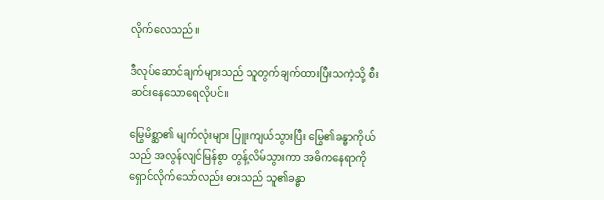လိုက်လေသည်။

ဒီလုပ်ဆောင်ချက်များသည် သူတွက်ချက်ထားပြီးသကဲ့သို့ စီးဆင်းနေသောရေလိုပင်။

မြွေမိစ္ဆာ၏ မျက်လုံးများ ပြူးကျယ်သွားပြီး မြွေ၏ခန္ဓာကိုယ်သည် အလွန်လျင်မြန်စွာ တွန့်လိမ်သွားကာ အဓိကနေရာကို ရှောင်လိုက်သော်လည်း ဓားသည် သူ၏ခန္ဓာ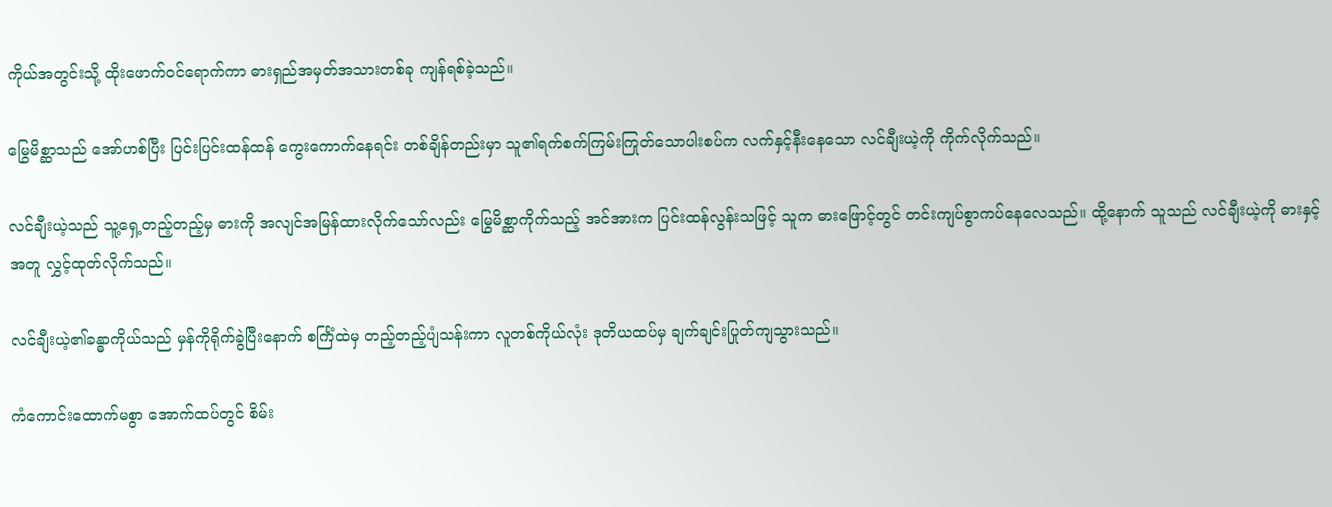ကိုယ်အတွင်းသို့ ထိုးဖောက်ဝင်ရောက်ကာ ဓားရှည်အမှတ်အသားတစ်ခု ကျန်ရစ်ခဲ့သည်။

မြွေမိစ္ဆာသည် အော်ဟစ်ပြီး ပြင်းပြင်းထန်ထန် ကွေးကောက်နေရင်း တစ်ချိန်တည်းမှာ သူ၏ရက်စက်ကြမ်းကြုတ်သောပါးစပ်က လက်နှင့်နီးနေသော လင်ချီးယဲ့ကို ကိုက်လိုက်သည်။

လင်ချီးယဲ့သည် သူ့ရှေ့တည့်တည့်မှ ဓားကို အလျင်အမြန်ထားလိုက်သော်လည်း မြွေမိစ္ဆာကိုက်သည့် အင်အားက ပြင်းထန်လွန်းသဖြင့် သူက ဓားဖြောင့်တွင် တင်းကျပ်စွာကပ်နေလေသည်။ ထို့နောက် သူသည် လင်ချီးယဲ့ကို ဓားနှင့်အတူ လွှင့်ထုတ်လိုက်သည်။

လင်ချီးယဲ့၏ခန္ဓာကိုယ်သည် မှန်ကိုရိုက်ခွဲပြီးနောက် စင်္ကြံထဲမှ တည့်တည့်ပျံသန်းကာ လူတစ်ကိုယ်လုံး ဒုတိယထပ်မှ ချက်ချင်းပြုတ်ကျသွားသည်။

ကံကောင်းထောက်မစွာ အောက်ထပ်တွင် စိမ်း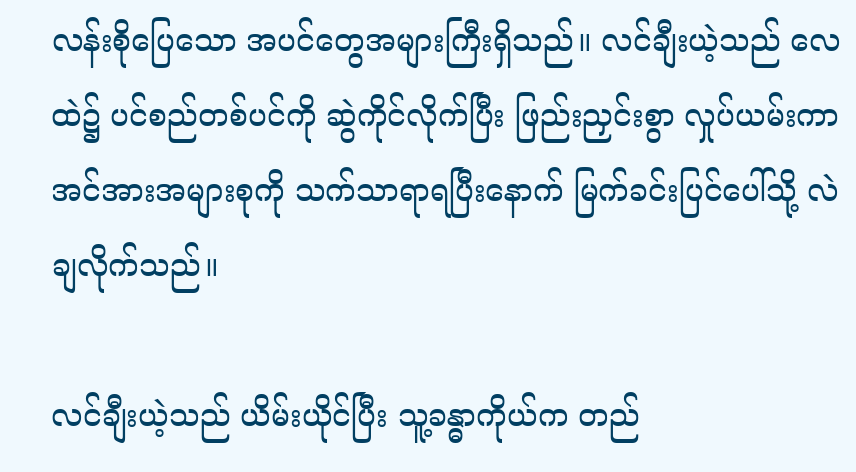လန်းစိုပြေသော အပင်တွေအများကြီးရှိသည်။ လင်ချီးယဲ့သည် လေထဲ၌ ပင်စည်တစ်ပင်ကို ဆွဲကိုင်လိုက်ပြီး ဖြည်းညှင်းစွာ လှုပ်ယမ်းကာ အင်အားအများစုကို သက်သာရာရပြီးနောက် မြက်ခင်းပြင်ပေါ်သို့ လဲချလိုက်သည်။

လင်ချီးယဲ့သည် ယိမ်းယိုင်ပြီး သူ့ခန္ဓာကိုယ်က တည်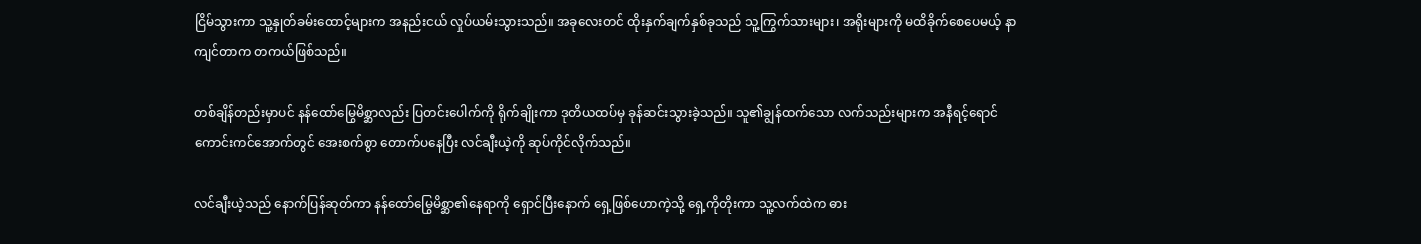ငြိမ်သွားကာ သူ့နှုတ်ခမ်းထောင့်များက အနည်းငယ် လှုပ်ယမ်းသွားသည်။ အခုလေးတင် ထိုးနှက်ချက်နှစ်ခုသည် သူ့ကြွက်သားများ၊ အရိုးများကို မထိခိုက်စေပေမယ့် နာကျင်တာက တကယ်ဖြစ်သည်။

တစ်ချိန်တည်းမှာပင် နန်ထော်မြွေမိစ္ဆာလည်း ပြတင်းပေါက်ကို ရိုက်ချိုးကာ ဒုတိယထပ်မှ ခုန်ဆင်းသွားခဲ့သည်။ သူ၏ချွန်ထက်သော လက်သည်းများက အနီရင့်ရောင် ကောင်းကင်အောက်တွင် အေးစက်စွာ တောက်ပနေပြီး လင်ချီးယဲ့ကို ဆုပ်ကိုင်လိုက်သည်။

လင်ချီးယဲ့သည် နောက်ပြန်ဆုတ်ကာ နန်ထော်မြွေမိစ္ဆာ၏နေရာကို ရှောင်ပြီးနောက် ရှေ့ဖြစ်ဟောကဲ့သို့ ရှေ့ကိုတိုးကာ သူ့လက်ထဲက ဓား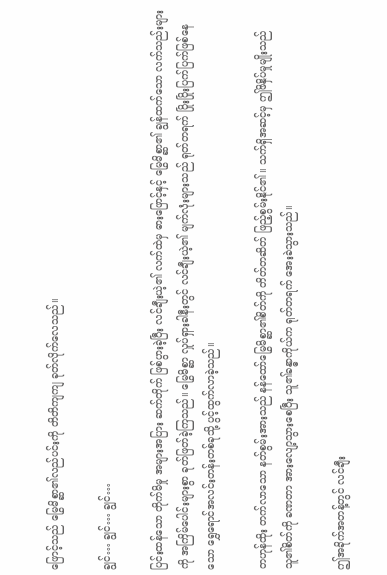ဖြောင့်သည် မြွေမိစ္ဆာ၏လည်ပင်းကို တိတိကျကျ ခုတ်လိုက်လေသည်။

ချွင်… ချွင်… ချွင်…

ပြင်းထန်သော တိုက်မိမှု အများအပြား ဆက်တိုက် ဖြစ်ပွားခဲ့ပြီး လင်ချီးယဲ့၏ လက်ထဲမှ ဓားဖြောင့်နှင့် မြွေမိစ္ဆာ၏ ချွန်ထက်သော လက်သည်းများကို အကြိမ်ပေါင်းများစွာ ခုတ်ဖြတ်ခဲ့ကြသည်။ မြွေမိစ္ဆာ လှုပ်ရှားခါနီးတွင် လင်ချီးယဲ့၏ မျက်လုံးများသည် ရုတ်တရက် ပြိုးပြိုးပြက်ပြက်ဖြစ်နေသော ရွှေရောင်အလင်းတန်းတစ်ခုသို့ ပွင့်ထွက်လာခဲ့သည်။

တဟုန်ထိုး တက်လာသော နတ်စွမ်းအားသည် နန်ထော်မြွေမိစ္ဆာ၏စိတ်ကို တိတ်တဆိတ် ဖြည့်စွမ်းနိုင်၏။ သက်ရှိအဆင့်မှ ဤဖိနှိပ်မှုမျိုးသည် သူ၏စိတ်ကို ခဏတာ အားလျော့သွားစေပြီး သူ၏ခန္ဓာကိုယ်က ရုတ်တရက် အေးခဲသွားသည်။

ဤအခိုက်အတန့်တွင် လင်ချီး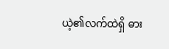ယဲ့၏လက်ထဲရှိ ဓား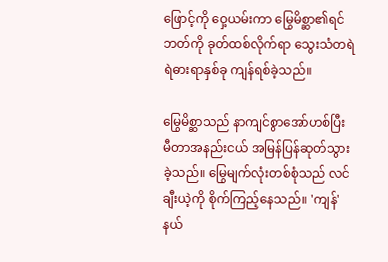ဖြောင့်ကို ဝှေ့ယမ်းကာ မြွေမိစ္ဆာ၏ရင်ဘတ်ကို ခုတ်ထစ်လိုက်ရာ သွေးသံတရဲရဲဓားရာနှစ်ခု ကျန်ရစ်ခဲ့သည်။

မြွေမိစ္ဆာသည် နာကျင်စွာအော်ဟစ်ပြီး မီတာအနည်းငယ် အမြန်ပြန်ဆုတ်သွားခဲ့သည်။ မြွေမျက်လုံးတစ်စုံသည် လင်ချီးယဲ့ကို စိုက်ကြည့်နေသည်။ 'ကျန်' နယ်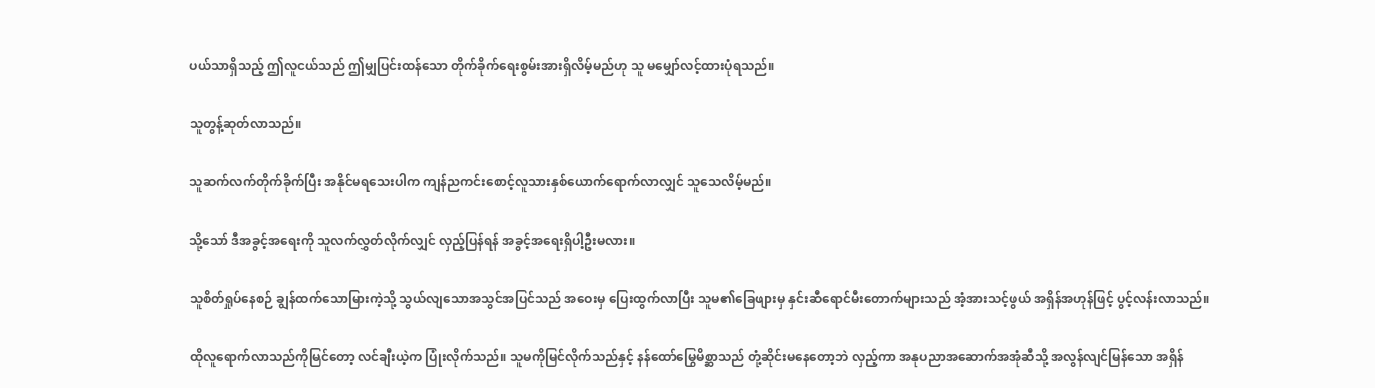ပယ်သာရှိသည့် ဤလူငယ်သည် ဤမျှပြင်းထန်သော တိုက်ခိုက်ရေးစွမ်းအားရှိလိမ့်မည်ဟု သူ မမျှော်လင့်ထားပုံရသည်။

သူတွန့်ဆုတ်လာသည်။

သူဆက်လက်တိုက်ခိုက်ပြီး အနိုင်မရသေးပါက ကျန်‌ညကင်းစောင့်လူသားနှစ်ယောက်‌ရောက်လာလျှင် သူသေလိမ့်မည်။

သို့သော် ဒီအခွင့်အရေးကို သူလက်လွှတ်လိုက်လျှင် လှည့်ပြန်ရန် အခွင့်အရေးရှိပါ့ဦးမလား။

သူစိတ်ရှုပ်နေစဉ် ချွန်ထက်သောမြားကဲ့သို့ သွယ်လျသောအသွင်အပြင်သည် အဝေးမှ ပြေးထွက်လာပြီး သူမ၏ခြေဖျားမှ နှင်းဆီရောင်မီးတောက်များသည် အံ့အားသင့်ဖွယ် အရှိန်အဟုန်ဖြင့် ပွင့်လန်းလာသည်။

ထိုလူရောက်လာသည်ကိုမြင်တော့ လင်ချီးယဲ့က ပြုံးလိုက်သည်။ သူမကိုမြင်လိုက်သည်နှင့် နန်ထော်မြွေမိစ္ဆာသည် တုံ့ဆိုင်းမနေတော့ဘဲ လှည့်ကာ အနုပညာအဆောက်အအုံဆီသို့ အလွန်လျင်မြန်သော အရှိန်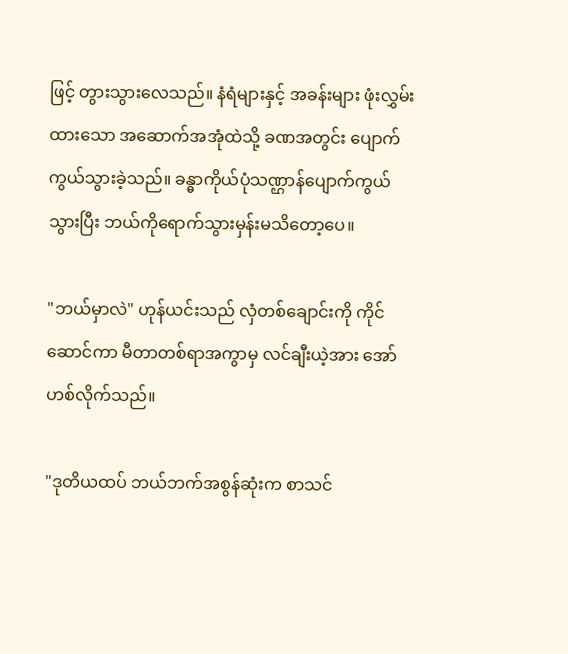ဖြင့် တွားသွားလေသည်။ နံရံများနှင့် အခန်းများ ဖုံးလွှမ်းထားသော အဆောက်အအုံထဲသို့ ခဏအတွင်း ပျောက်ကွယ်သွားခဲ့သည်။ ခန္ဓာကိုယ်ပုံသဏ္ဌာန်ပျောက်ကွယ်သွားပြီး ဘယ်ကိုရောက်သွားမှန်းမသိတော့ပေ။

"ဘယ်မှာလဲ" ဟုန်ယင်းသည် လှံတစ်ချောင်းကို ကိုင်ဆောင်ကာ မီတာတစ်ရာအကွာမှ လင်ချီးယဲ့အား အော်ဟစ်လိုက်သည်။

"ဒုတိယထပ် ဘယ်ဘက်အစွန်ဆုံးက စာသင်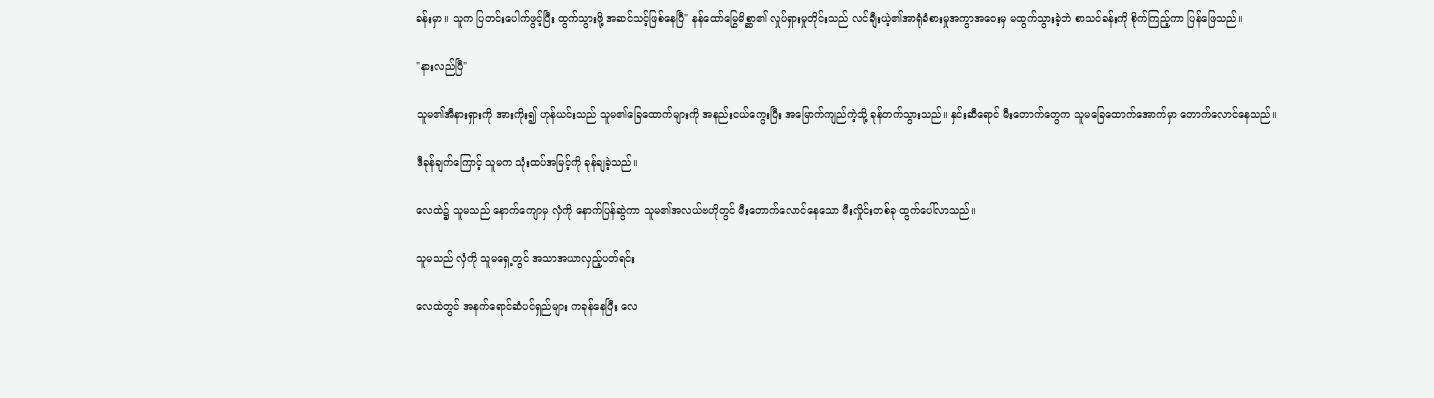ခန်းမှာ။ သူက ပြတင်းပေါက်ဖွင့်ပြီး ထွက်သွားဖို့ အဆင်သင့်ဖြစ်နေပြီ" နန်ထော်မြွေ‌မိစ္ဆာ၏ လှုပ်ရှားမှုတိုင်းသည် လင်ချီးယဲ့၏အာရုံခံစားမှုအကွာအဝေးမှ မထွက်သွားခဲ့ဘဲ စာသင်ခန်းကို စိုက်ကြည့်ကာ ပြန်ဖြေသည်။

"နားလည်ပြီ"

သူမ၏အီနားရှားကို အားကိုး၍ ဟုန်ယင်းသည် သူမ၏ခြေထောက်များကို အနည်းငယ်ကွေးပြီး အမြောက်ကျည်ကဲ့သို့ ခုန်တက်သွားသည်။ နှင်းဆီရောင် မီးတောက်တွေက သူမခြေထောက်အောက်မှာ တောက်လောင်နေသည်။

ဒီခုန်ချက်ကြောင့် သူမက သုံးထပ်အမြင့်ကို ခုန်ချခဲ့သည်။

လေထဲ၌ သူမသည် နောက်ကျောမှ လှံကို နောက်ပြန်ဆွဲကာ သူမ၏အလယ်ဗဟိုတွင် မီးတောက်လောင်နေသော မီးလှိုင်းတစ်ခု ထွက်ပေါ်လာသည်။

သူမသည် လှံကို သူမရှေ့တွင် အသာအယာလှည့်ပတ်ရင်း

လေထဲတွင် အနက်ရောင်ဆံပင်ရှည်များ ကခုန်နေပြီး လေ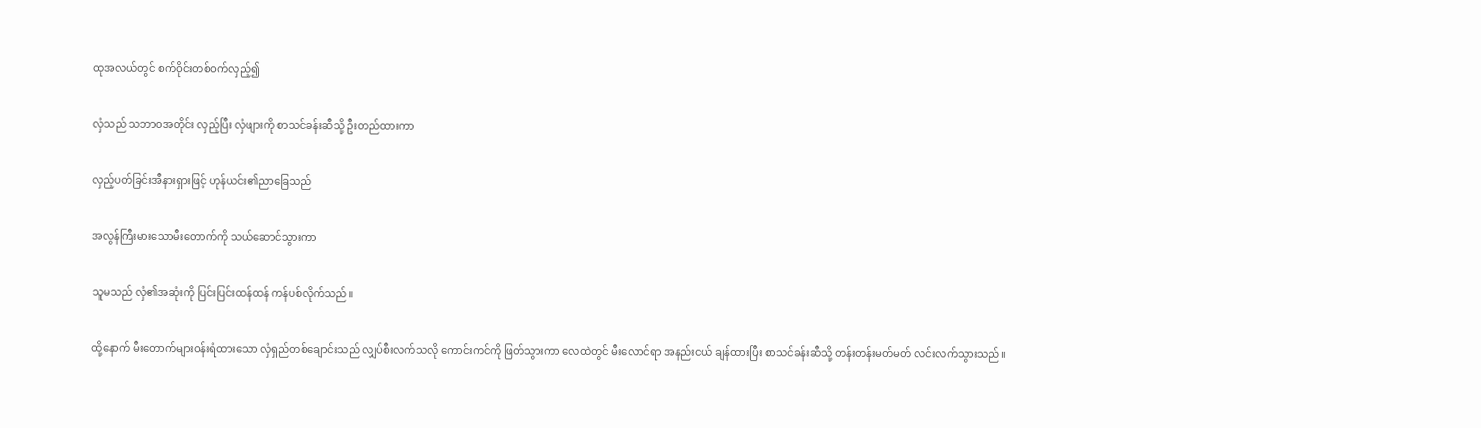ထုအလယ်တွင် စက်ဝိုင်းတစ်ဝက်လှည့်၍

လှံသည် သဘာဝအတိုင်း လှည့်ပြီး လှံဖျားကို စာသင်ခန်းဆီသို့ ဦးတည်ထားကာ

လှည့်ပတ်ခြင်းအီနားရှားဖြင့် ဟုန်ယင်း၏ညာခြေသည်

အလွန်ကြီးမားသောမီးတောက်ကို သယ်ဆောင်သွားကာ

သူမသည် လှံ၏အဆုံးကို ပြင်းပြင်းထန်ထန် ကန်ပစ်လိုက်သည်။

ထို့နောက် မီးတောက်များဝန်းရံထားသော လှံရှည်တစ်ချောင်းသည် လျှပ်စီးလက်သလို ကောင်းကင်ကို ဖြတ်သွားကာ လေထဲတွင် မီးလောင်ရာ အနည်းငယ် ချန်ထားပြီး စာသင်ခန်းဆီသို့ တန်းတန်းမတ်မတ် လင်းလက်သွားသည်။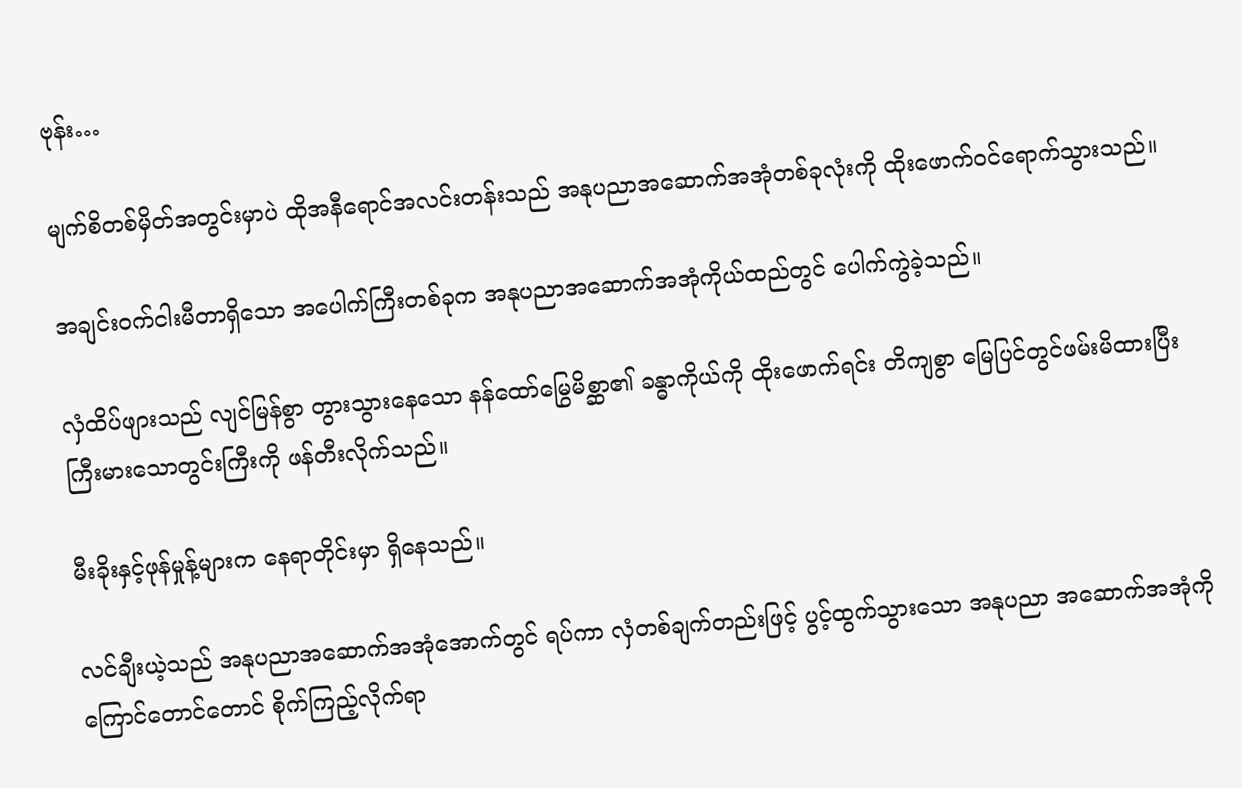ဗုန်း…

မျက်စိတစ်မှိတ်အတွင်းမှာပဲ ထိုအနီရောင်အလင်းတန်းသည် အနုပညာအဆောက်အအုံတစ်ခုလုံးကို ထိုးဖောက်ဝင်ရောက်သွားသည်။

အချင်းဝက်ငါးမီတာရှိသော အပေါက်ကြီးတစ်ခုက အနုပညာအဆောက်အအုံကိုယ်ထည်တွင် ပေါက်ကွဲခဲ့သည်။

လှံထိပ်ဖျားသည် လျင်မြန်စွာ တွားသွားနေသော နန်ထော်မြွေမိစ္ဆာ၏ ခန္ဓာကိုယ်ကို ထိုးဖောက်ရင်း တိကျစွာ မြေပြင်တွင်ဖမ်းမိထားပြီး ကြီးမားသောတွင်းကြီးကို ဖန်တီးလိုက်သည်။

မီးခိုးနှင့်ဖုန်မှုန့်များက နေရာတိုင်းမှာ ရှိနေသည်။

လင်ချီးယဲ့သည် အနုပညာအဆောက်အအုံအောက်တွင် ရပ်ကာ လှံတစ်ချက်တည်းဖြင့် ပွင့်ထွက်သွားသော အနုပညာ အဆောက်အအုံကို ကြောင်တောင်တောင် စိုက်ကြည့်လိုက်ရာ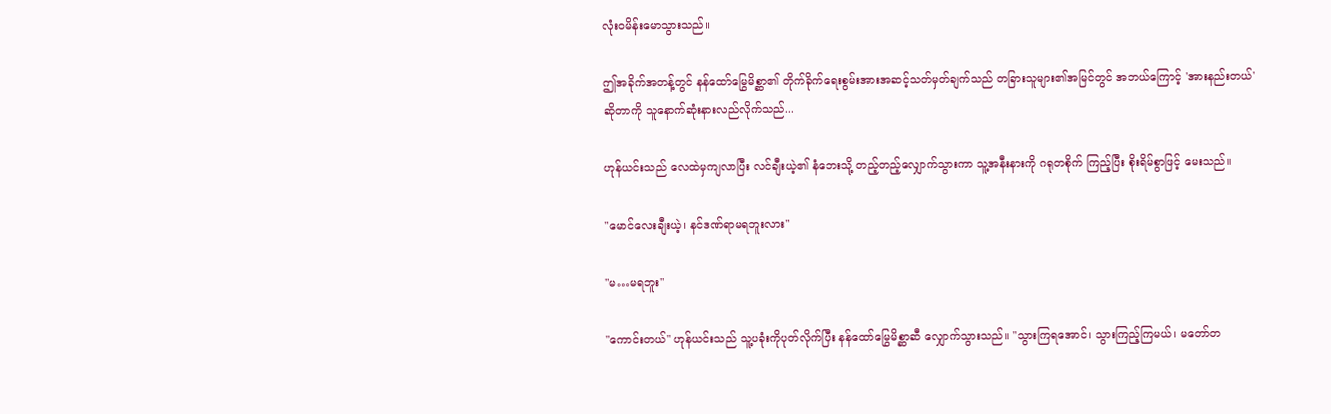လုံးဝမိန်းမောသွားသည်။

ဤအခိုက်အတန့်တွင် နန်ထော်မြွေမိစ္ဆာ၏ တိုက်ခိုက်ရေးစွမ်းအားအဆင့်သတ်မှတ်ချက်သည် တခြားသူများ၏အမြင်တွင် အဘယ်ကြောင့် 'အားနည်းတယ်'ဆိုတာကို သူနောက်ဆုံးနားလည်လိုက်သည်...

ဟုန်ယင်းသည် လေထဲမှကျလာပြီး လင်ချီးယဲ့၏ နံဘေးသို့ တည့်တည့်လျှောက်သွားကာ သူ့အနီးနားကို ဂရုတစိုက် ကြည့်ပြီး စိုးရိမ်စွာဖြင့် မေးသည်။

"မောင်လေးချီးယဲ့၊ နင်ဒဏ်ရာမရဘူးလား"

"မ…မရဘူး"

"ကောင်းတယ်" ဟုန်ယင်းသည် သူ့ပခုံးကိုပုတ်လိုက်ပြီး နန်ထော်မြွေမိစ္ဆာဆီ လျှောက်သွားသည်။ "သွားကြရအောင်၊ သွားကြည့်ကြမယ်၊ မတော်တ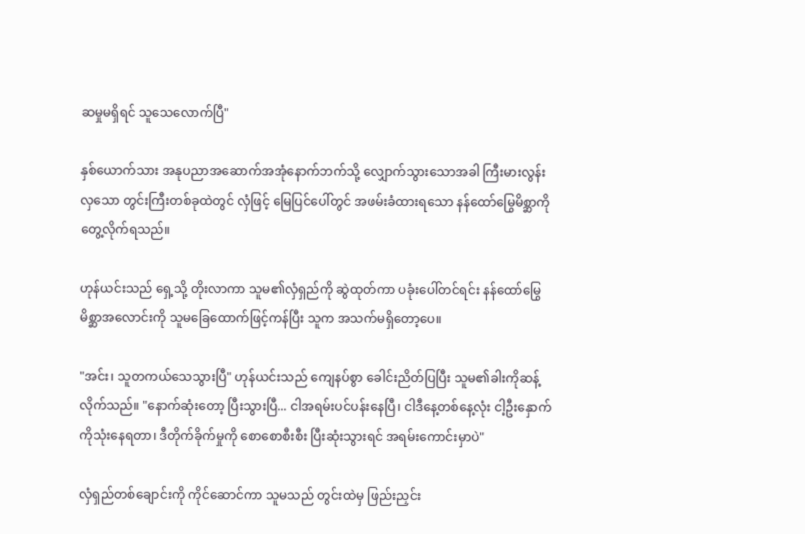ဆမှုမရှိရင် သူသေလောက်ပြီ"

နှစ်ယောက်သား အနုပညာအဆောက်အအုံနောက်ဘက်သို့ လျှောက်သွားသောအခါ ကြီးမားလွန်းလှသော တွင်းကြီးတစ်ခုထဲတွင် လှံဖြင့် မြေပြင်ပေါ်တွင် အဖမ်းခံထားရသော နန်ထော်မြွေမိစ္ဆာကို တွေ့လိုက်ရသည်။

ဟုန်ယင်းသည် ရှေ့သို့ တိုးလာကာ သူမ၏လှံရှည်ကို ဆွဲထုတ်ကာ ပခုံးပေါ်တင်ရင်း နန်ထော်မြွေမိစ္ဆာအလောင်းကို သူမခြေထောက်ဖြင့်ကန်ပြီး သူက အသက်မရှိတော့ပေ။

"အင်း၊ သူတကယ်သေသွားပြီ" ဟုန်ယင်းသည် ကျေနပ်စွာ ခေါင်းညိတ်ပြပြီး သူမ၏ခါးကိုဆန့်လိုက်သည်။ "နောက်ဆုံးတော့ ပြီးသွားပြီ... ငါအရမ်းပင်ပန်းနေပြီ၊ ငါဒီနေ့တစ်နေ့လုံး ငါ့ဦးနှောက်ကိုသုံးနေရတာ၊ ဒီတိုက်ခိုက်မှုကို စောစောစီးစီး ပြီးဆုံးသွားရင် အရမ်းကောင်းမှာပဲ"

လှံရှည်တစ်ချောင်းကို ကိုင်ဆောင်ကာ သူမသည် တွင်းထဲမှ ဖြည်းညှင်း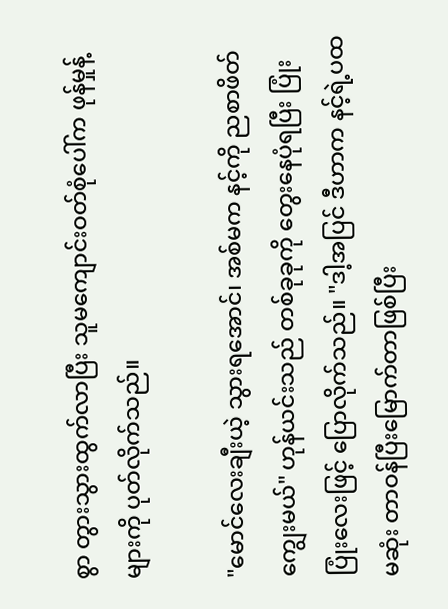စွာ တွားသွားထွက်လာပြီး သူမကျောင်းဝတ်စုံပေါ်က ဖုန်မှုန့်များကို ပုတ်လိုက်သည်။

"မောင်လေးချီးယဲ့ သွားရအောင်၊ အစ်မက နင့်ကို ညစာဖိတ်ကျွေးမယ်" ဟုန်ယင်းသည် တစ်ခုခုကို တွေးနေပုံရပြီး ပြုံးပြုံးလေးဖြင့် ပြောလိုက်သည်။ "ဒါ့အပြင် ဒီဟာက နင့်ရဲ့ပထမဆုံး တာဝန်ပြီးမြောက်တာဖြစ်ပြီး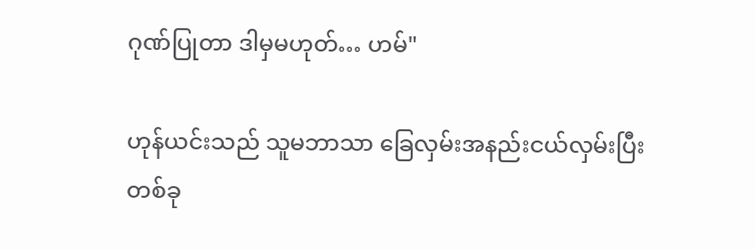ဂုဏ်ပြုတာ ဒါမှမဟုတ်… ဟမ်"

ဟုန်ယင်းသည် သူမဘာသာ ခြေလှမ်းအနည်းငယ်လှမ်းပြီး တစ်ခု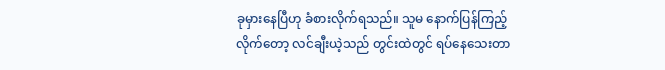ခုမှားနေပြီဟု ခံစားလိုက်ရသည်။ သူမ နောက်ပြန်ကြည့်လိုက်တော့ လင်ချီးယဲ့သည် တွင်းထဲတွင် ရပ်နေသေးတာ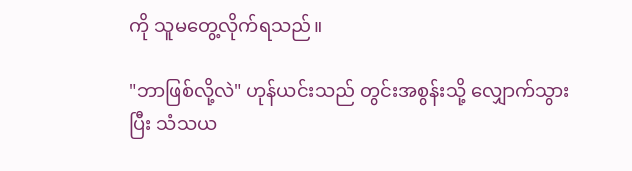ကို သူမတွေ့လိုက်ရသည်။

"ဘာဖြစ်လို့လဲ" ဟုန်ယင်းသည် တွင်းအစွန်းသို့ လျှောက်သွားပြီး သံသယ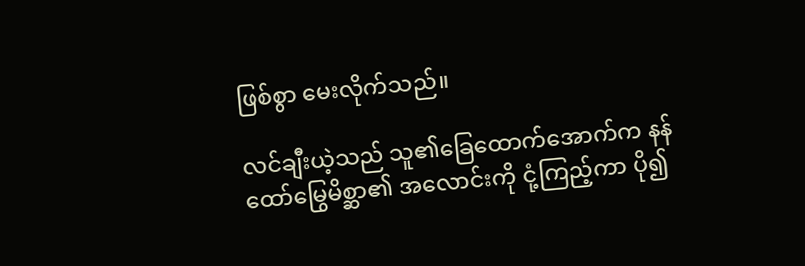ဖြစ်စွာ မေးလိုက်သည်။

လင်ချီးယဲ့သည် သူ၏ခြေထောက်အောက်က နန်ထော်မြွေမိစ္ဆာ၏ အလောင်းကို ငုံ့ကြည့်ကာ ပို၍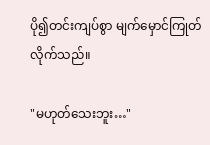ပို၍တင်းကျပ်စွာ မျက်မှောင်ကြုတ်လိုက်သည်။

"မဟုတ်သေးဘူး…"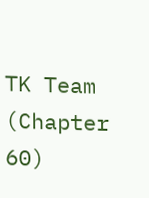TK Team (Chapter 60)